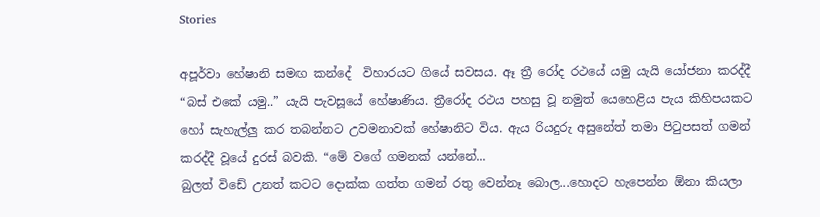Stories

අපූර්වා හේෂානි සමඟ කන්දේ  විහාරයට ගියේ සවසය. ඈ ත්‍රී රෝද රථයේ යමු යැයි යෝජනා කරද්දී “බස් එකේ යමු..” යැයි පැවසූයේ හේෂාණිය. ත්‍රීරෝද රථය පහසු වූ නමුත් යෙහෙළිය පැය කිහිපයකට හෝ සැහැල්ලු කර තබන්නට උවමනාවක් හේෂානිට විය. ඇය රියදුරු අසුනේත් තමා පිටුපසත් ගමන් කරද්දී වූයේ දුරස් බවකි. “මේ වගේ ගමනක් යන්නේ...
බුලත් විඩේ උනත් කටට දොක්ක ගත්ත ගමන් රතු වෙන්නෑ බොල...හොදට හැපෙන්න ඕනා කියලා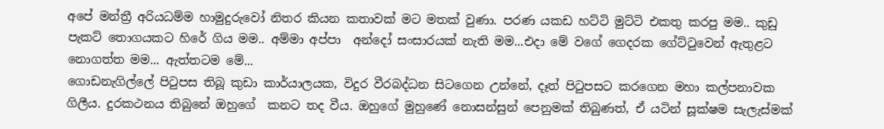අපේ මන්ත්‍රී අරියධම්ම හාමුදුරුවෝ නිතර කියන කතාවක් මට මතක් වුණා. පරණ යකඩ හට්ටි මුට්ටි එකතු කරපු මම.. කුඩු පැකට් තොගයකට හිරේ ගිය මම.. අම්මා අප්පා  අන්දෝ සංසාරයක් නැති මම...එදා මේ වගේ ගෙදරක ගේට්ටුවෙන් ඇතුළට නොගත්ත මම... ඇත්තටම මේ...
ගොඩනැගිල්ලේ පිටුපස තිබූ කුඩා කාර්යාලයක, විදුර වීරබද්ධන සිටගෙන උන්නේ, දෑත් පිටුපසට කරගෙන මහා කල්පනාවක ගිලීය. දුරකථනය තිබුනේ ඔහුගේ  කනට තද වීය. ඔහුගේ මුහුණේ නොසන්සුන් පෙනුමක් තිබුණත්, ඒ යටින් සූක්ෂම සැලැස්මක්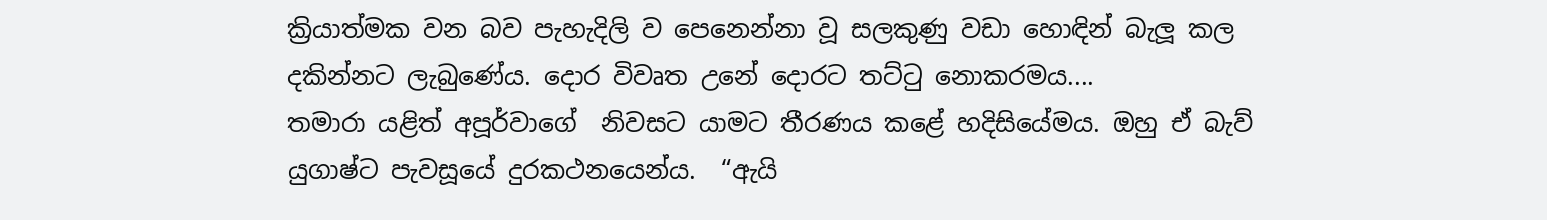ක්‍රියාත්මක වන බව පැහැදිලි ව පෙනෙන්නා වූ සලකුණු වඩා හොඳින් බැලූ කල දකින්නට ලැබුණේය. දොර විවෘත උනේ දොරට තට්ටු නොකරමය....
තමාරා යළිත් අපූර්වාගේ  නිවසට යාමට තීරණය කළේ හදිසියේමය. ඔහු ඒ බැව් යුගාෂ්ට පැවසූයේ දුරකථනයෙන්ය.  “ඇයි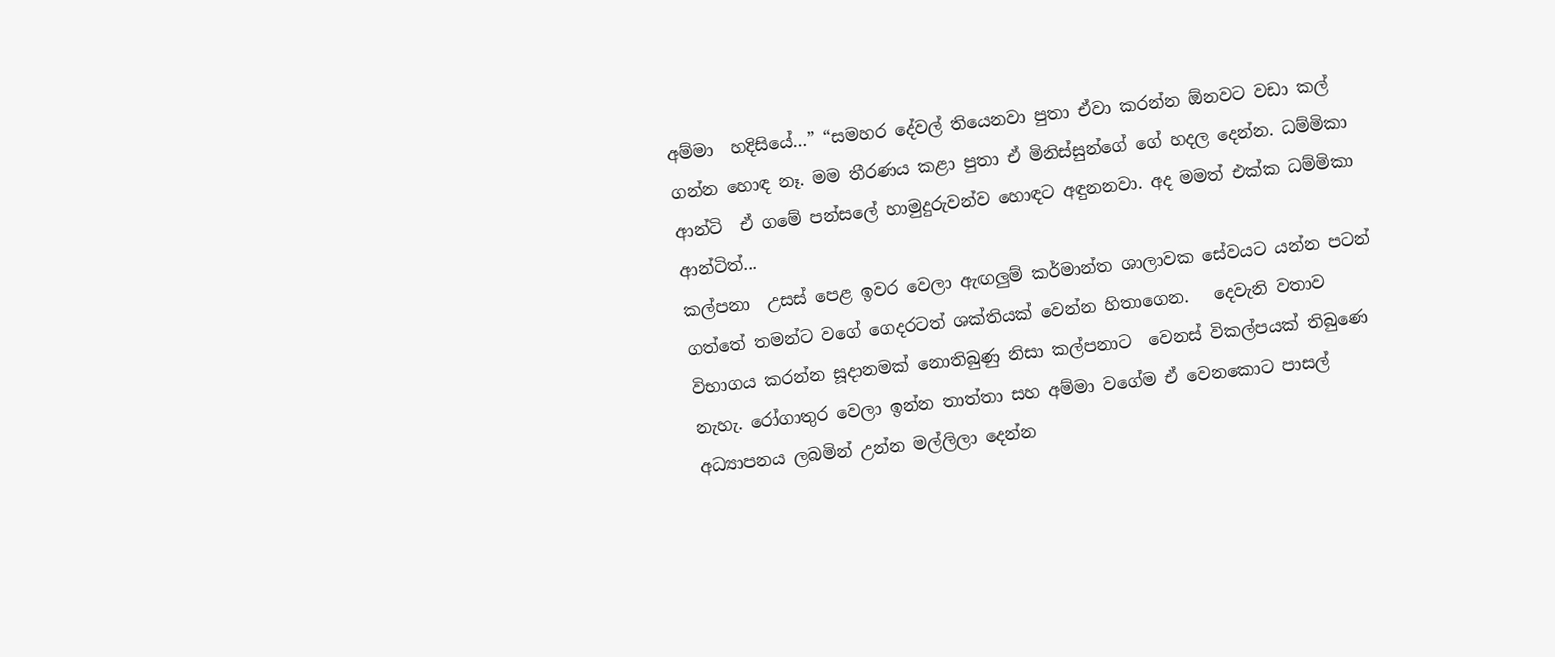අම්මා  හදිසියේ…” “සමහර දේවල් තියෙනවා පුතා ඒවා කරන්න ඕනවට වඩා කල් ගන්න හොඳ නෑ. මම තීරණය කළා පුතා ඒ මිනිස්සුන්ගේ ගේ හදල දෙන්න. ධම්මිකා ආන්ටි  ඒ ගමේ පන්සලේ හාමුදුරුවන්ව හොඳට අඳුනනවා. අද මමත් එක්ක ධම්මිකා ආන්ටිත්...
කල්පනා  උසස් පෙළ ඉවර වෙලා ඇඟලුම් කර්මාන්ත ශාලාවක සේවයට යන්න පටන් ගත්තේ තමන්ට වගේ ගෙදරටත් ශක්තියක් වෙන්න හිතාගෙන.   දෙවැනි වතාව විභාගය කරන්න සූදානමක් නොතිබුණු නිසා කල්පනාට  වෙනස් විකල්පයක් තිබුණෙ නැහැ. රෝගාතුර වෙලා ඉන්න තාත්තා සහ අම්මා වගේම ඒ වෙනකොට පාසල් අධ්‍යාපනය ලබමින් උන්න මල්ලිලා දෙන්න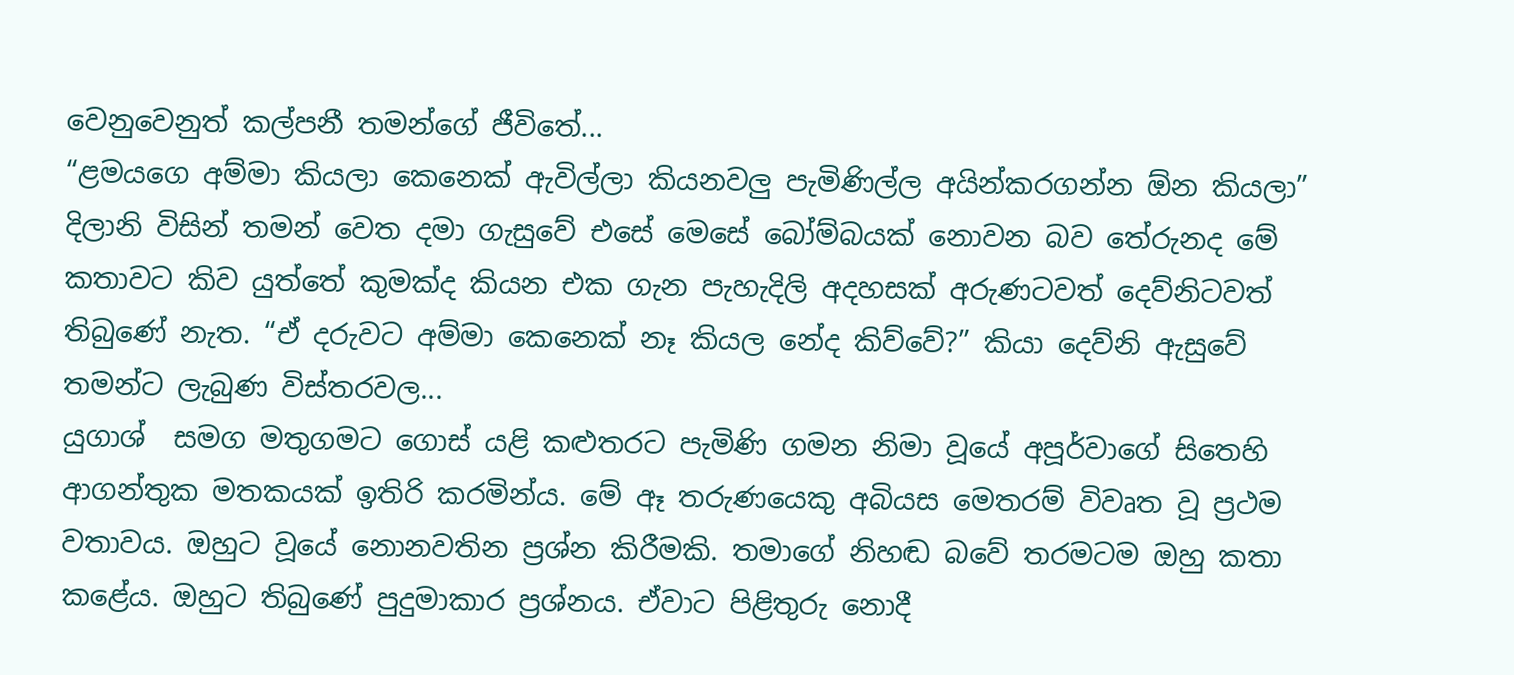වෙනුවෙනුත් කල්පනී තමන්ගේ ජීවිතේ...
“ළමයගෙ අම්මා කියලා කෙනෙක් ඇවිල්ලා කියනවලු පැමිණිල්ල අයින්කරගන්න ඕන කියලා” දිලානි විසින් තමන් වෙත දමා ගැසුවේ එසේ මෙසේ බෝම්බයක් නොවන බව තේරුනද මේ කතාවට කිව යුත්තේ කුමක්ද කියන එක ගැන පැහැදිලි අදහසක් අරුණටවත් දෙව්නිටවත් තිබුණේ නැත. “ඒ දරුවට අම්මා කෙනෙක් නෑ කියල නේද කිව්වේ?” කියා දෙව්නි ඇසුවේ තමන්ට ලැබුණ විස්තරවල...
යුගාශ්  සමග මතුගමට ගොස් යළි කළුතරට පැමිණි ගමන නිමා වූයේ අපූර්වාගේ සිතෙහි ආගන්තුක මතකයක් ඉතිරි කරමින්ය. මේ ඈ තරුණයෙකු අබියස මෙතරම් විවෘත වූ ප්‍රථම වතාවය. ඔහුට වූයේ නොනවතින ප්‍රශ්න කිරීමකි. තමාගේ නිහඬ බවේ තරමටම ඔහු කතා කළේය. ඔහුට තිබුණේ පුදුමාකාර ප්‍රශ්නය. ඒවාට පිළිතුරු නොදී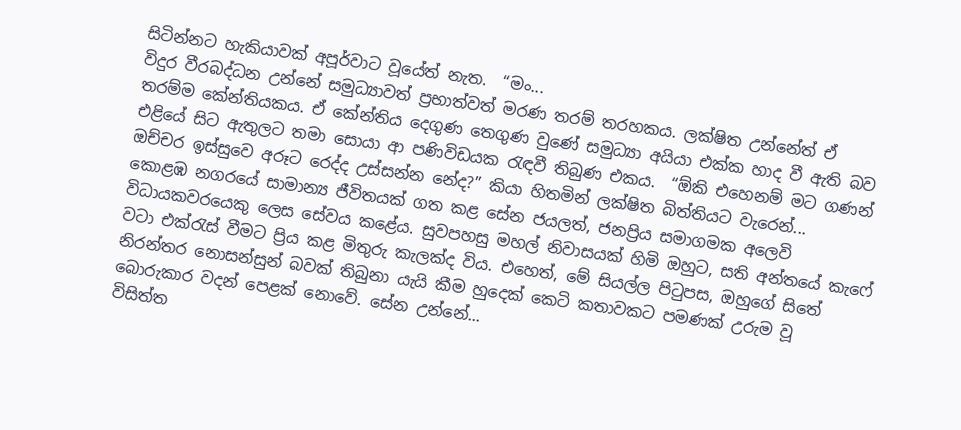සිටින්නට හැකියාවක් අපූර්වාට වූයේත් නැත.  “මං...
විදුර වීරබද්ධන උන්නේ සමුධ්‍යාවත් ප්‍රභාත්වත් මරණ තරම් තරහකය. ලක්ෂිත උන්නේත් ඒ තරම්ම කේන්තියකය. ඒ කේන්තිය දෙගුණ තෙගුණ වුණේ සමුධ්‍යා අයියා එක්ක හාද වී ඇති බව එළියේ සිට ඇතුලට තමා සොයා ආ පණිවිඩයක රැඳවී තිබුණ එකය.  “ඕකි එහෙනම් මට ගණන් ඔච්චර ඉස්සුවෙ අරූට රෙද්ද උස්සන්න නේද?” කියා හිතමින් ලක්ෂිත බිත්තියට වැරෙන්...
කොළඹ නගරයේ සාමාන්‍ය ජීවිතයක් ගත කළ සේන ජයලත්, ජනප්‍රිය සමාගමක අලෙවි විධායකවරයෙකු ලෙස සේවය කළේය. සුවපහසු මහල් නිවාසයක් හිමි ඔහුට, සති අන්තයේ කැෆේ වටා එක්රැස් වීමට ප්‍රිය කළ මිතුරු කැලක්ද විය. එහෙත්, මේ සියල්ල පිටුපස, ඔහුගේ සිතේ නිරන්තර නොසන්සුන් බවක් තිබුනා යැයි කීම හුදෙක් කෙටි කතාවකට පමණක් උරුම වූ බොරුකාර වදන් පෙළක් නොවේ. සේන උන්නේ...
විසිත්ත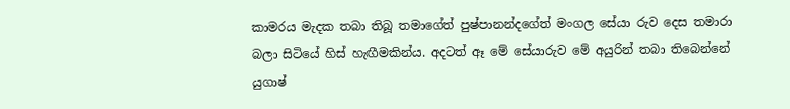කාමරය මැදක තබා තිබූ තමාගේත් පුෂ්පානන්දගේත් මංගල සේයා රුව දෙස තමාරා බලා සිටියේ හිස් හැඟීමකින්ය. අදටත් ඈ මේ සේයාරුව මේ අයුරින් තබා තිබෙන්නේ යුගාෂ්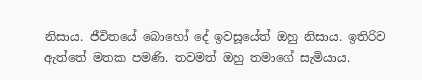නිසාය. ජීවිතයේ බොහෝ දේ ඉවසූයේත් ඔහු නිසාය. ඉතිරිව ඇත්තේ මතක පමණි. තවමත් ඔහු තමාගේ සැමියාය.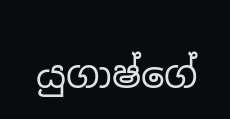යුගාෂ්ගේ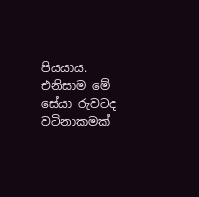පියයාය. එනිසාම මේ සේයා රුවටද වටිනාකමක්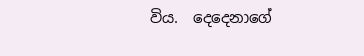විය.  දෙදෙනාගේ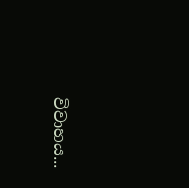විවාහය...